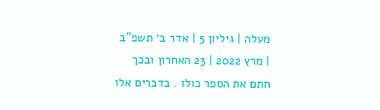מעלה | גיליון 5 | אדר ב׳ תשפ"ב | מרץ 2022 | 23 האחרון ובכך חתם את הספר כולו . בדברים אלו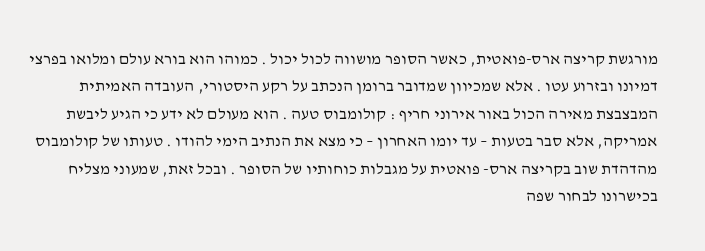מורגשת קריצה ארס-פואטית, כאשר הסופר מושווה לכול יכול . כמוהו הוא בורא עולם ומלואו בפרצי דמיונו ובזרוע עטו . אלא שמכיוון שמדובר ברומן הנכתב על רקע היסטורי, העובדה האמיתית המבצבצת מאירה הכול באור אירוני חריף : קולומבוס טעה . הוא מעולם לא ידע כי הגיע ליבשת אמריקה, אלא סבר בטעות – עד יומו האחרון – כי מצא את הנתיב הימי להודו . טעותו של קולומבוס מהדהדת שוב בקריצה ארס- פואטית על מגבלות כוחותיו של הסופר . ובכל זאת, שמעוני מצליח בכישרונו לבחור שפה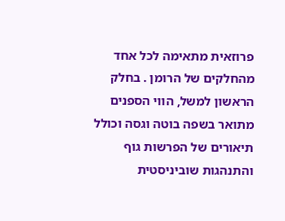פרוזאית מתאימה לכל אחד מהחלקים של הרומן . בחלק הראשון למשל, הווי הספנים מתואר בשפה בוטה וגסה וכולל תיאורים של הפרשות גוף והתנהגות שוביניסטית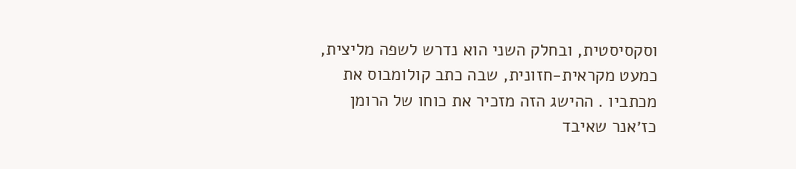וסקסיסטית, ובחלק השני הוא נדרש לשפה מליצית, כמעט מקראית-חזונית, שבה כתב קולומבוס את מכתביו . ההישג הזה מזכיר את כוחו של הרומן כז׳אנר שאיבד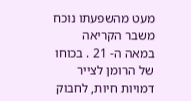מעט מהשפעתו נוכח משבר הקריאה במאה ה- 21 . בכוחו של הרומן לצייר דמויות חיות, לחבוק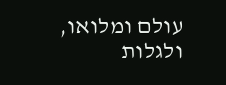עולם ומלואו, ולגלות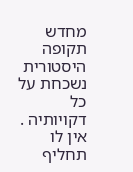מחדש תקופה היסטורית נשכחת על כל דקויותיה . אין לו תחליף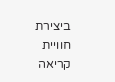ביצירת חוויית קריאה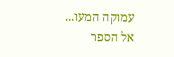עמוקה המעו...
אל הספר